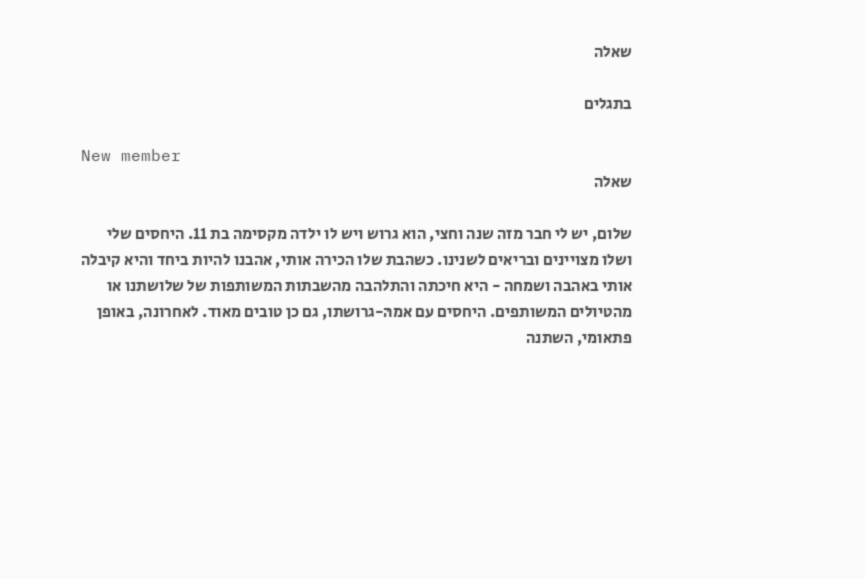שאלה

בתגלים

New member
שאלה

שלום, יש לי חבר מזה שנה וחצי, הוא גרוש ויש לו ילדה מקסימה בת 11. היחסים שלי ושלו מצויינים ובריאים לשנינו. כשהבת שלו הכירה אותי, אהבנו להיות ביחד והיא קיבלה אותי באהבה ושמחה - היא חיכתה והתלהבה מהשבתות המשותפות של שלושתנו או מהטיולים המשותפים. היחסים עם אמהּ-גרושתו, גם כן טובים מאוד. לאחרונה, באופן פתאומי, השתנה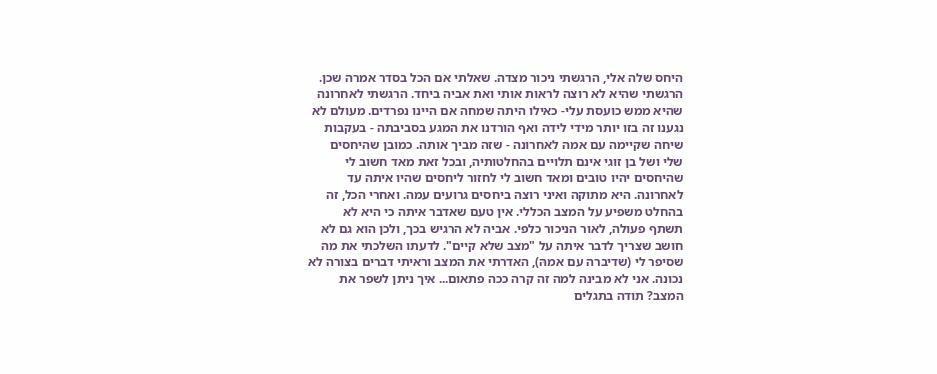היחס שלה אלי, הרגשתי ניכור מצדה. שאלתי אם הכל בסדר אמרה שכן. הרגשתי שהיא לא רוצה לראות אותי ואת אביה ביחד. הרגשתי לאחרונה שהיא ממש כועסת עלי- כאילו היתה שמחה אם היינו נפרדים. מעולם לא נגענו זה בזו יותר מידי לידה ואף הורדנו את המגע בסביבתה - בעקבות שיחה שקיימה עם אמה לאחרונה - שזה מביך אותה. כמובן שהיחסים שלי ושל בן זוגי אינם תלויים בהחלטותיה, ובכל זאת מאד חשוב לי שהיחסים יהיו טובים ומאד חשוב לי לחזור ליחסים שהיו איתה עד לאחרונה. היא מתוקה ואיני רוצה ביחסים גרועים עמה. ואחרי הכל, זה בהחלט משפיע על המצב הכללי. אין טעם שאדבר איתה כי היא לא תשתף פעולה, לאור הניכור כלפי. אביה לא הרגיש בכך, ולכן הוא גם לא חושב שצריך לדבר איתה על "מצב שלא קיים". לדעתו השלכתי את מה שסיפר לי (שדיברה עם אמהּ), האדרתי את המצב וראיתי דברים בצורה לא נכונה. אני לא מבינה למה זה קרה ככה פתאום... איך ניתן לשפר את המצב? תודה בתגלים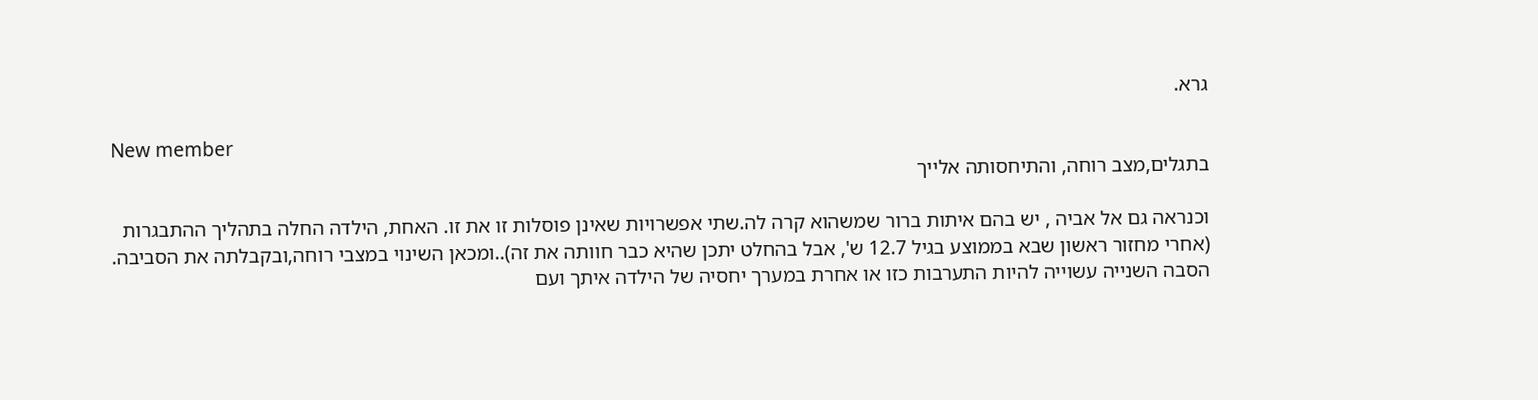גרא.

New member
בתגלים,מצב רוחה, והתיחסותה אלייך

וכנראה גם אל אביה , יש בהם איתות ברור שמשהוא קרה לה.שתי אפשרויות שאינן פוסלות זו את זו. האחת, הילדה החלה בתהליך ההתבגרות (אחרי מחזור ראשון שבא בממוצע בגיל 12.7 ש', אבל בהחלט יתכן שהיא כבר חוותה את זה)..ומכאן השינוי במצבי רוחה,ובקבלתה את הסביבה. הסבה השנייה עשוייה להיות התערבות כזו או אחרת במערך יחסיה של הילדה איתך ועם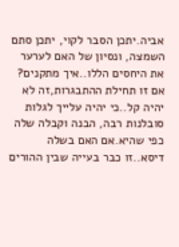אביה.יתכן הסבר לקוי, יתכן סתם השמצה, ונסיון של האם לערער את היחסים הללו..איך מתקנים? אם זו תחילת ההתבגרות,זה לא יהיה קל..כי יהיה עלייך לגלות סובלנות רבה, הבנה וקבלה שלה כפי שהיא.אם האם בשלה דיסא..זו כבר בעייה שבין ההורים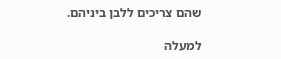שהם צריכים ללבן ביניהם.

למעלה